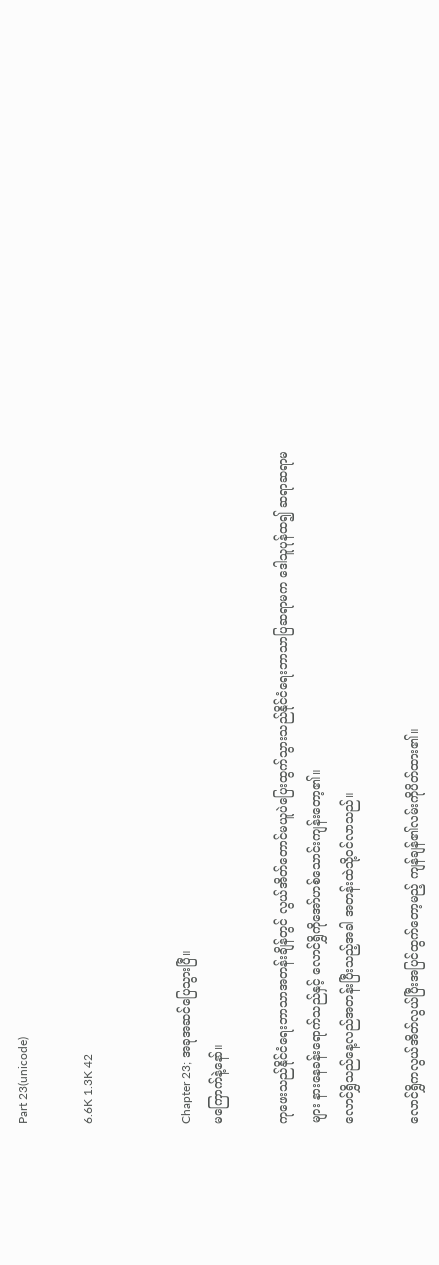Part 23(unicode)

6.6K 1.3K 42


Chapter 23; အခုအဆင်ပြေသွားပြီ။
မကြောက်နဲ့နော်။

ကုဖေးသည်နိုင်ငံရေးဘာသာအတန်းချိန်တွင် လွယ်အိတ်တောင်မယူပဲပြေးထွက်သွားသည်နိုင်ငံရေးဘာသာပြဆရာမက ဒေါသူပုန်ထ၍ ဆရာဆရာမများ နားနေခန်းရောက်သည်နှင့် လောင်ရွှိကိုအော်ဟစ်သောင်းကျန်းတော့၏။
လောင်ရွှိသည်နေ့လည်အတန်းပြီးသည့်အခါ အတန်းထဲသို့ဝင်လာသည်။

လောင်ရွှိကလွယ်အိတ်လွယ်ပြီးအပြင်ထွက်တော့မည့် ကျန်ချန်၏လမ်းကိုပိတ်ထား၏။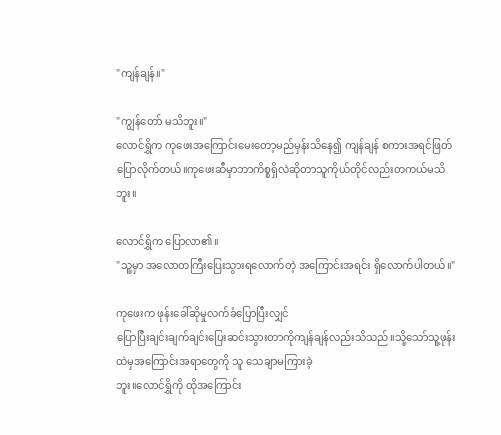"ကျန်ချန်။"

"ကျွန်တော် မသိဘူး။"
လောင်ရွှိက ကုဖေးအကြောင်းမေးတော့မည်မှန်းသိနေ၍ ကျန်ချန် စကားအရင်ဖြတ်ပြောလိုက်တယ်။ကုဖေးဆီမှာဘာကိစ္စရှိလဲဆိုတာသူကိုယ်တိုင်လည်းတကယ်မသိဘူး။

လောင်ရွှိက ပြောလာ၏။
"သူ့မှာ အလောတကြီးပြေးသွားရလောက်တဲ့ အကြောင်းအရင်း ရှိလောက်ပါတယ်။"

ကုဖေးက ဖုန်းခေါ်ဆိုမှုလက်ခံပြောပြီးလျှင်
ပြောပြီးချင်းချက်ချင်းပြေးဆင်းသွားတာကိုကျန်ချန်လည်းသိသည်။သို့သော်သူ့ဖုန်းထဲမှအကြောင်းအရာတွေကို သူ သေချာမကြားခဲ့
ဘူး။လောင်ရွှိကို ထိုအကြောင်း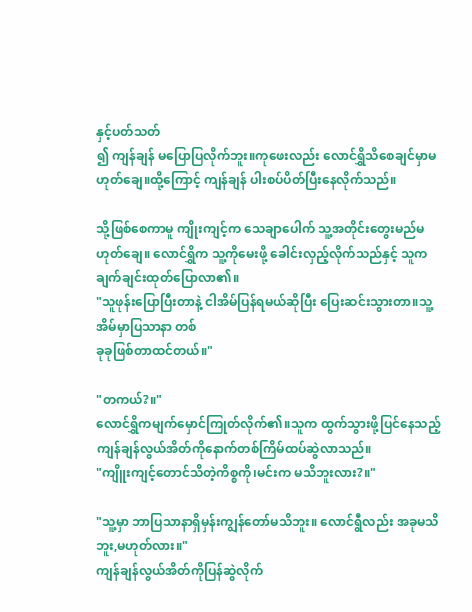နှင့်ပတ်သတ်
၍ ကျန်ချန် မပြောပြလိုက်ဘူး။ကုဖေးလည်း လောင်ရွှိသိစေချင်မှာမဟုတ်ချေ။ထို့ကြောင့် ကျန်ချန် ပါးစပ်ပိတ်ပြီးနေလိုက်သည်။

သို့ဖြစ်စေကာမူ ကျိုးကျင့်က သေချာပေါက် သူ့အတိုင်းတွေးမည်မဟုတ်ချေ။ လောင်ရွှိက သူ့ကိုမေးဖို့ ခေါင်းလှည့်လိုက်သည်နှင့် သူက ချက်ချင်းထုတ်ပြောလာ၏။
"သူဖုန်းပြောပြီးတာနဲ့ ငါအိမ်ပြန်ရမယ်ဆိုပြီး ပြေးဆင်းသွားတာ။သူ့အိမ်မှာပြသာနာ တစ်
ခုခုဖြစ်တာထင်တယ်။"

"တကယ်?။"
လောင်ရွှိကမျက်မှောင်ကြုတ်လိုက်၏။သူက ထွက်သွားဖို့ပြင်နေသည့်ကျန်ချန်လွယ်အိတ်ကိုနောက်တစ်ကြိမ်ထပ်ဆွဲလာသည်။
"ကျိူးကျင့်တောင်သိတဲ့ကိစ္စကို၊မင်းက မသိဘူးလား?။"

"သူ့မှာ ဘာပြသာနာရှိမှန်းကျွန်တော်မသိဘူး။ လောင်ရွီလည်း အခုမသိဘူး,မဟုတ်လား။"
ကျန်ချန်လွယ်အိတ်ကိုပြန်ဆွဲလိုက်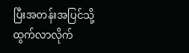ပြီးအတန်းအပြင်သို့ထွက်လာလိုက်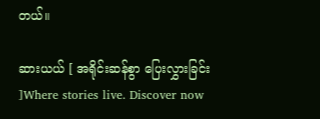တယ်။

ဆားယယ် [ အရိုင်းဆန်စွာ ပြေးလွှားခြင်း ]Where stories live. Discover now